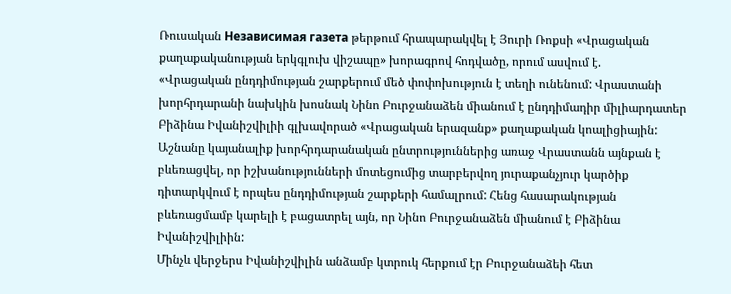Ռուսական Независимая газета թերթում հրապարակվել է Յուրի Ռոքսի «Վրացական քաղաքականության երկգլուխ վիշապը» խորագրով հոդվածը, որում ասվում է.
«Վրացական ընդդիմության շարքերում մեծ փոփոխություն է տեղի ունենում: Վրաստանի խորհրդարանի նախկին խոսնակ Նինո Բուրջանաձեն միանում է ընդդիմադիր միլիարդատեր Բիձինա Իվանիշվիլիի գլխավորած «Վրացական երազանք» քաղաքական կոալիցիային:
Աշնանը կայանալիք խորհրդարանական ընտրություններից առաջ Վրաստանն այնքան է բևեռացվել, որ իշխանությունների մոտեցումից տարբերվող յուրաքանչյուր կարծիք դիտարկվում է որպես ընդդիմության շարքերի համալրում: Հենց հասարակության բևեռացմամբ կարելի է բացատրել այն, որ Նինո Բուրջանաձեն միանում է Բիձինա Իվանիշվիլիին:
Մինչև վերջերս Իվանիշվիլին անձամբ կտրուկ հերքում էր Բուրջանաձեի հետ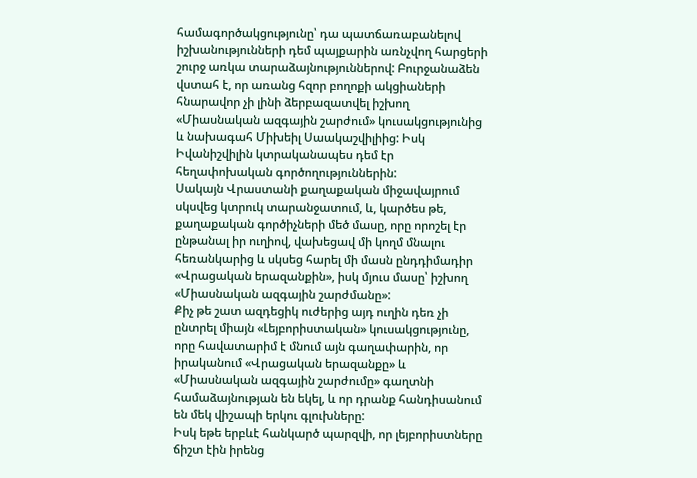համագործակցությունը՝ դա պատճառաբանելով իշխանությունների դեմ պայքարին առնչվող հարցերի շուրջ առկա տարաձայնություններով: Բուրջանաձեն վստահ է, որ առանց հզոր բողոքի ակցիաների հնարավոր չի լինի ձերբազատվել իշխող «Միասնական ազգային շարժում» կուսակցությունից և նախագահ Միխեիլ Սաակաշվիլիից: Իսկ Իվանիշվիլին կտրականապես դեմ էր հեղափոխական գործողություններին:
Սակայն Վրաստանի քաղաքական միջավայրում սկսվեց կտրուկ տարանջատում, և, կարծես թե, քաղաքական գործիչների մեծ մասը, որը որոշել էր ընթանալ իր ուղիով, վախեցավ մի կողմ մնալու հեռանկարից և սկսեց հարել մի մասն ընդդիմադիր «Վրացական երազանքին», իսկ մյուս մասը՝ իշխող «Միասնական ազգային շարժմանը»:
Քիչ թե շատ ազդեցիկ ուժերից այդ ուղին դեռ չի ընտրել միայն «Լեյբորիստական» կուսակցությունը, որը հավատարիմ է մնում այն գաղափարին, որ իրականում «Վրացական երազանքը» և «Միասնական ազգային շարժումը» գաղտնի համաձայնության են եկել, և որ դրանք հանդիսանում են մեկ վիշապի երկու գլուխները:
Իսկ եթե երբևէ հանկարծ պարզվի, որ լեյբորիստները ճիշտ էին իրենց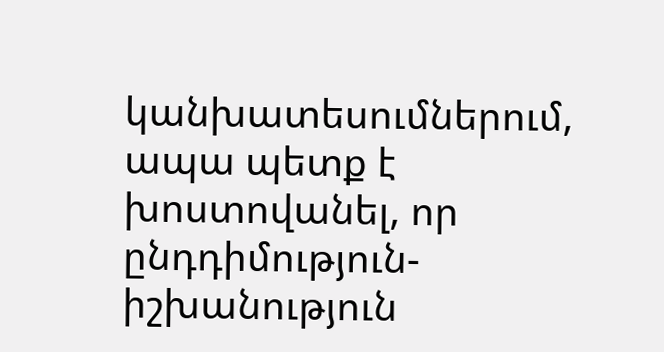կանխատեսումներում, ապա պետք է խոստովանել, որ ընդդիմություն-իշխանություն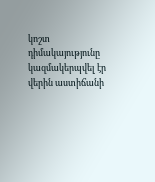կոշտ դիմակայությունը կազմակերպվել էր վերին աստիճանի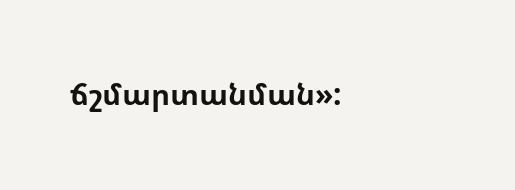ճշմարտանման»: